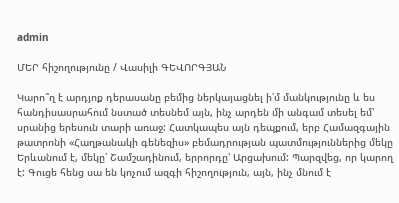admin

ՄԵՐ հիշողությունը / Վասիլի ԳԵՎՈՐԳՅԱՆ

Կարո՞ղ է արդյոք դերասանը բեմից ներկայացնել ի՛մ մանկությունը և ես հանդիսասրահում նստած տեսնեմ այն, ինչ արդեն մի անգամ տեսել եմ՝ սրանից երեսուն տարի առաջ: Հատկապես այն դեպքում, երբ Համազգային թատրոնի «Հաղթանակի գենեզիս» բեմադրության պատմություններից մեկը Երևանում է, մեկը՝ Շամշադինում, երրորդը՝ Արցախում: Պարզվեց, որ կարող է: Գուցե հենց սա են կոչում ազգի հիշողություն, այն, ինչ մնում է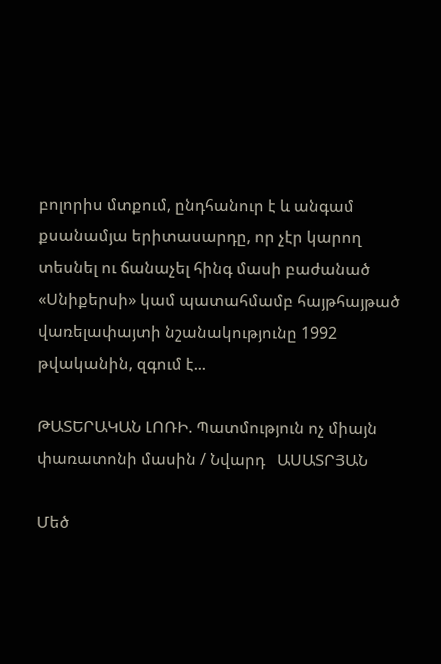բոլորիս մտքում, ընդհանուր է և անգամ քսանամյա երիտասարդը, որ չէր կարող տեսնել ու ճանաչել հինգ մասի բաժանած «Սնիքերսի» կամ պատահմամբ հայթհայթած վառելափայտի նշանակությունը 1992 թվականին, զգում է...

ԹԱՏԵՐԱԿԱՆ ԼՈՌԻ. Պատմություն ոչ միայն փառատոնի մասին / Նվարդ   ԱՍԱՏՐՅԱՆ

Մեծ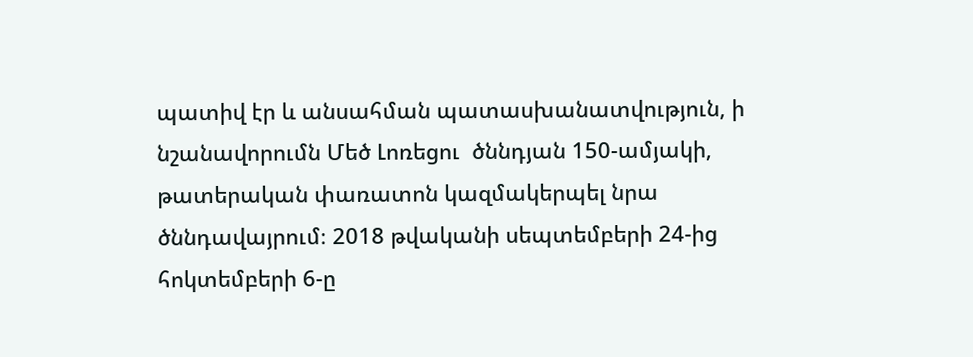պատիվ էր և անսահման պատասխանատվություն, ի նշանավորումն Մեծ Լոռեցու  ծննդյան 150-ամյակի, թատերական փառատոն կազմակերպել նրա ծննդավայրում։ 2018 թվականի սեպտեմբերի 24-ից հոկտեմբերի 6-ը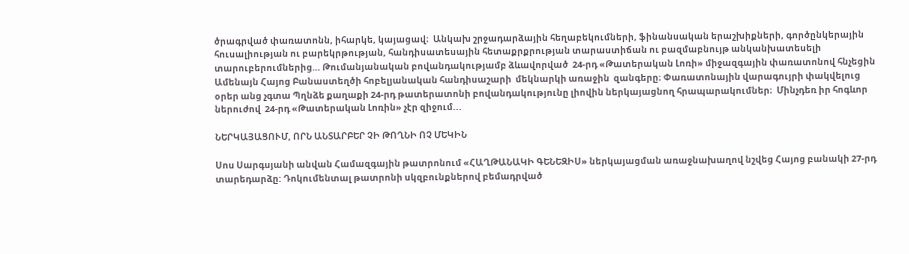ծրագրված փառատոնն, իհարկե, կայացավ։  Անկախ շրջադարձային հեղաբեկումների, ֆինանսական երաշխիքների, գործընկերային  հուսալիության ու բարեկրթության, հանդիսատեսային հետաքրքրության տարաստիճան ու բազմաբնույթ անկանխատեսելի տարուբերումներից… Թումանյանական բովանդակությամբ ձևավորված  24-րդ «Թատերական Լոռի» միջազգային փառատոնով հնչեցին  Ամենայն Հայոց Բանաստեղծի հոբելյանական հանդիսաշարի  մեկնարկի առաջին  զանգերը։ Փառատոնային վարագույրի փակվելուց օրեր անց չգտա Պղնձե քաղաքի 24-րդ թատերատոնի բովանդակությունը լիովին ներկայացնող հրապարակումներ։  Մինչդեռ իր հոգևոր ներուժով  24-րդ «Թատերական Լոռին» չէր զիջում...

ՆԵՐԿԱՅԱՑՈՒՄ, ՈՐՆ ԱՆՏԱՐԲԵՐ ՉԻ ԹՈՂՆԻ ՈՉ ՄԵԿԻՆ

Սոս Սարգսյանի անվան Համազգային թատրոնում «ՀԱՂԹԱՆԱԿԻ ԳԵՆԵԶԻՍ» ներկայացման առաջնախաղով նշվեց Հայոց բանակի 27-րդ տարեդարձը: Դոկումենտալ թատրոնի սկզբունքներով բեմադրված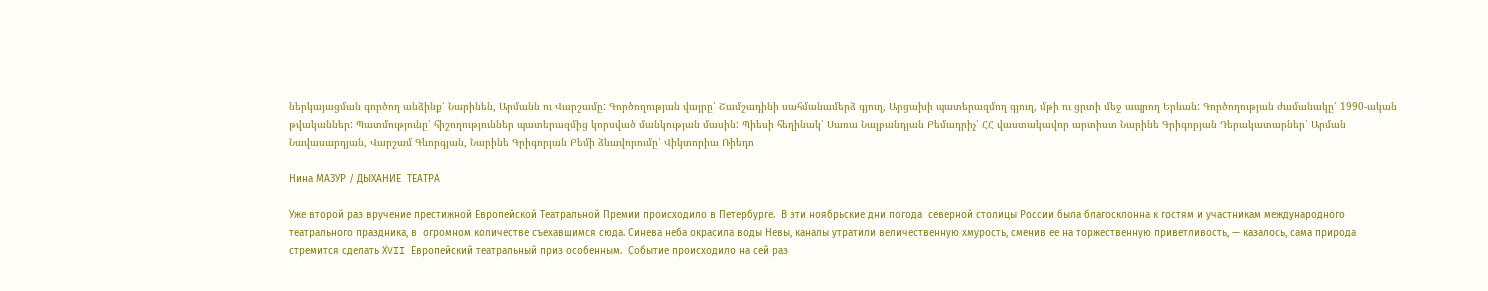ներկայացման գործող անձինք՝ Նարինեն, Արմանն ու Վարշամը: Գործողության վայրը՝ Շամշադինի սահմանամերձ գյուղ, Արցախի պատերազմող գյուղ, մթի ու ցրտի մեջ ապրող Երևան: Գործողության ժամանակը՝ 1990-ական թվականներ: Պատմությունը՝ հիշողություններ պատերազմից կորսված մանկության մասին: Պիեսի հեղինակ՝ Սառա Նալբանդյան Բեմադրիչ՝ ՀՀ վաստակավոր արտիստ Նարինե Գրիգորյան Դերակատարներ՝ Արման Նավասարդյան, Վարշամ Գևորգյան, Նարինե Գրիգորյան Բեմի ձևավորումը՝ Վիկտորիա Ռիեդո

Нина МАЗУР / ДЫХАНИЕ  ТЕАТРА

Уже второй раз вручение престижной Европейской Театральной Премии происходило в Петербурге.  В эти ноябрьские дни погода  северной столицы России была благосклонна к гостям и участникам международного театрального праздника, в  огромном количестве съехавшимся сюда. Синева неба окрасила воды Невы, каналы утратили величественную хмурость, сменив ее на торжественную приветливость, — казалось, сама природа стремится сделать ХVII Европейский театральный приз особенным.  Событие происходило на сей раз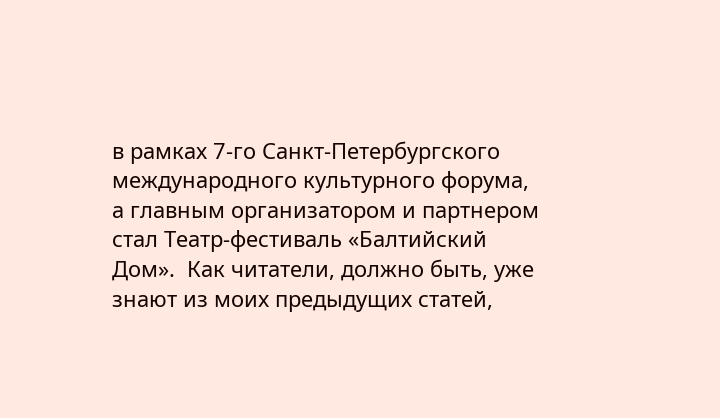в рамках 7-го Санкт-Петербургского международного культурного форума, а главным организатором и партнером стал Театр-фестиваль «Балтийский Дом».  Как читатели, должно быть, уже знают из моих предыдущих статей,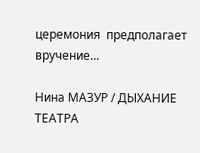церемония  предполагает вручение...

Нина МАЗУР / ДЫХАНИЕ  ТЕАТРА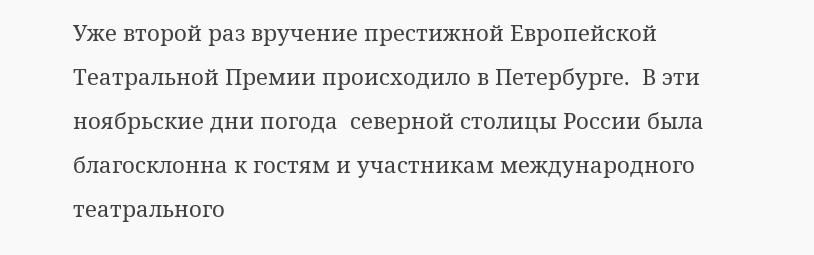Уже второй раз вручение престижной Европейской Театральной Премии происходило в Петербурге.  В эти ноябрьские дни погода  северной столицы России была благосклонна к гостям и участникам международного театрального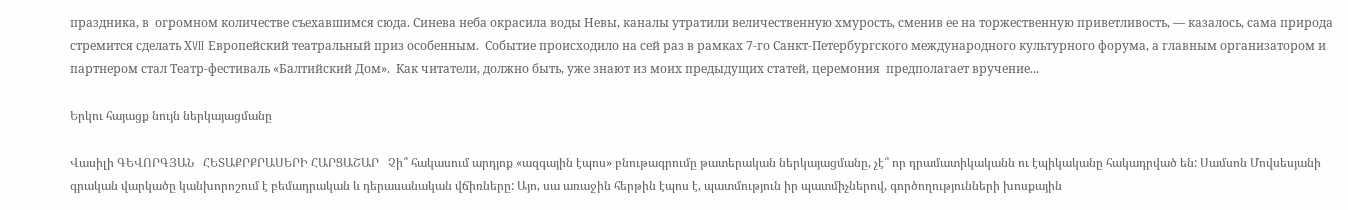праздника, в  огромном количестве съехавшимся сюда. Синева неба окрасила воды Невы, каналы утратили величественную хмурость, сменив ее на торжественную приветливость, — казалось, сама природа стремится сделать ХVII Европейский театральный приз особенным.  Событие происходило на сей раз в рамках 7-го Санкт-Петербургского международного культурного форума, а главным организатором и партнером стал Театр-фестиваль «Балтийский Дом».  Как читатели, должно быть, уже знают из моих предыдущих статей, церемония  предполагает вручение...

Երկու հայացք նույն ներկայացմանը

Վասիլի ԳԵՎՈՐԳՅԱՆ   ՀԵՏԱՔՐՔՐԱՍԵՐԻ ՀԱՐՑԱՇԱՐ   Չի՞ հակասում արդյոք «ազգային էպոս» բնութագրումը թատերական ներկայացմանը, չէ՞ որ դրամատիկականն ու էպիկականը հակադրված են: Սամսոն Մովսեսյանի գրական վարկածը կանխորոշում է բեմադրական և դերասանական վճիռները: Այո, սա առաջին հերթին էպոս է, պատմություն իր պատմիչներով, գործողությունների խոսքային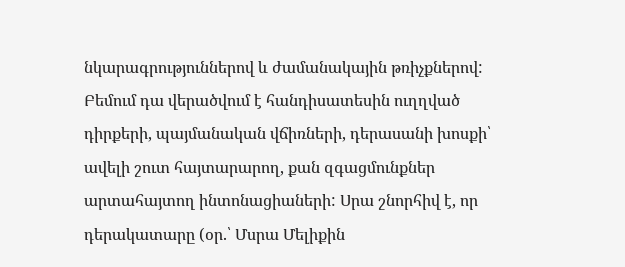նկարագրություններով և ժամանակային թռիչքներով: Բեմում դա վերածվում է հանդիսատեսին ուղղված դիրքերի, պայմանական վճիռների, դերասանի խոսքի՝ ավելի շուտ հայտարարող, քան զգացմունքներ արտահայտող ինտոնացիաների: Սրա շնորհիվ է, որ դերակատարը (օր.՝ Մսրա Մելիքին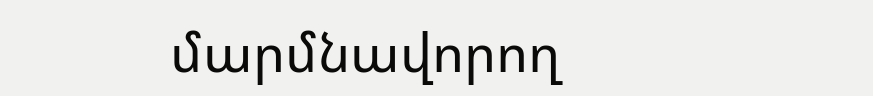մարմնավորող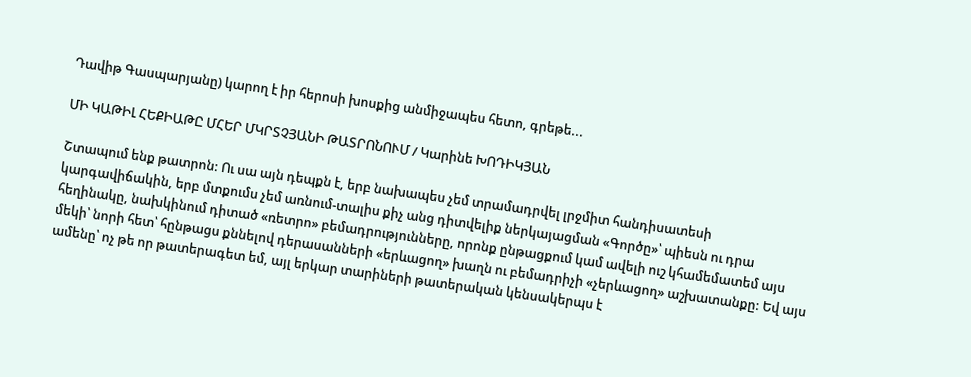Դավիթ Գասպարյանը) կարող է իր հերոսի խոսքից անմիջապես հետո, գրեթե...

ՄԻ ԿԱԹԻԼ ՀԵՔԻԱԹԸ ՄՀԵՐ ՄԿՐՏՉՅԱՆԻ ԹԱՏՐՈՆՈՒՄ / Կարինե ԽՈԴԻԿՅԱՆ

Շտապում ենք թատրոն: Ու սա այն դեպքն է, երբ նախապես չեմ տրամադրվել լրջմիտ հանդիսատեսի կարգավիճակին, երբ մտքումս չեմ առնում-տալիս քիչ անց դիտվելիք ներկայացման «Գործը»՝ պիեսն ու դրա հեղինակը, նախկինում դիտած «ռետրո» բեմադրությունները, որոնք ընթացքում կամ ավելի ուշ կհամեմատեմ այս մեկի՝ նորի հետ՝ հընթացս քննելով դերասանների «երևացող» խաղն ու բեմադրիչի «չերևացող» աշխատանքը: Եվ այս ամենը՝ ոչ թե որ թատերագետ եմ, այլ երկար տարիների թատերական կենսակերպս է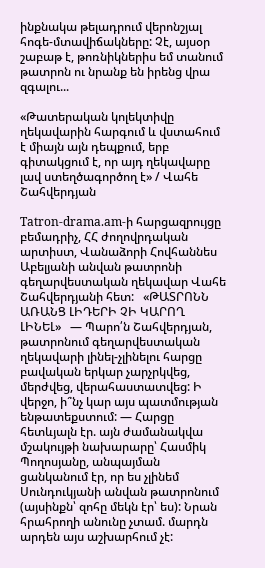ինքնակա թելադրում վերոնշյալ հոգե-մտավիճակները: Չէ, այսօր շաբաթ է, թոռնիկներիս եմ տանում թատրոն ու նրանք են իրենց վրա զգալու...

«Թատերական կոլեկտիվը ղեկավարին հարգում և վստահում է միայն այն դեպքում, երբ գիտակցում է, որ այդ ղեկավարը լավ ստեղծագործող է» / Վահե Շահվերդյան

Tatron-drama.am-ի հարցազրույցը բեմադրիչ, ՀՀ ժողովրդական արտիստ, Վանաձորի Հովհաննես Աբելյանի անվան թատրոնի գեղարվեստական ղեկավար Վահե Շահվերդյանի հետ:   «ԹԱՏՐՈՆՆ ԱՌԱՆՑ ԼԻԴԵՐԻ ՉԻ ԿԱՐՈՂ ԼԻՆԵԼ»   — Պարո՛ն Շահվերդյան, թատրոնում գեղարվեստական ղեկավարի լինել-չլինելու հարցը բավական երկար չարչրկվեց, մերժվեց, վերահաստատվեց: Ի վերջո, ի՞նչ կար այս պատմության ենթատեքստում: — Հարցը հետևյալն էր. այն ժամանակվա մշակույթի նախարարը՝ Հասմիկ Պողոսյանը, անպայման ցանկանում էր, որ ես չլինեմ Սունդուկյանի անվան թատրոնում (այսինքն՝ զոհը մեկն էր՝ ես): Նրան հրահրողի անունը չտամ. մարդն արդեն այս աշխարհում չէ: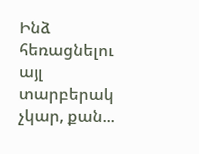Ինձ հեռացնելու այլ տարբերակ չկար, քան...